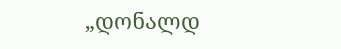„დონალდ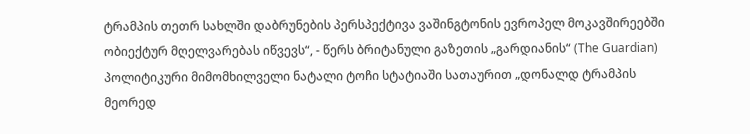ტრამპის თეთრ სახლში დაბრუნების პერსპექტივა ვაშინგტონის ევროპელ მოკავშირეებში ობიექტურ მღელვარებას იწვევს“, - წერს ბრიტანული გაზეთის „გარდიანის“ (The Guardian) პოლიტიკური მიმომხილველი ნატალი ტოჩი სტატიაში სათაურით „დონალდ ტრამპის მეორედ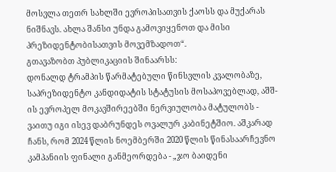მოსვლა თეთრ სახლში ევროპისათვის ქაოსს და მუქარას ნიშნავს. ახლა შანსი უნდა გამოვიყენოთ და მისი პრეზიდენტობისათვის მოვემზადოთ“.
გთავაზობთ პუბლიკაციის შინაარსს:
დონალდ ტრამპის წარმატებული წინსვლის კვალობაზე, საპრეზიდენტო კანდიდატის სტატუსის მოსაპოვებლად, აშშ-ის ევროპელ მოკავშირეებში ნერვიულობა მატულობს - ვაითუ იგი ისევ დაბრუნდეს ოვალურ კაბინეტშიო. აშკარად ჩანს, რომ 2024 წლის ნოემბერში 2020 წლის წინასაარჩევნო კამპანიის ფინალი განმეორდება - „ჯო ბაიდენი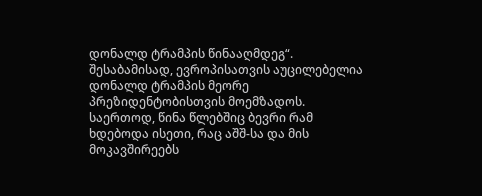დონალდ ტრამპის წინააღმდეგ“. შესაბამისად, ევროპისათვის აუცილებელია დონალდ ტრამპის მეორე პრეზიდენტობისთვის მოემზადოს.
საერთოდ, წინა წლებშიც ბევრი რამ ხდებოდა ისეთი, რაც აშშ-სა და მის მოკავშირეებს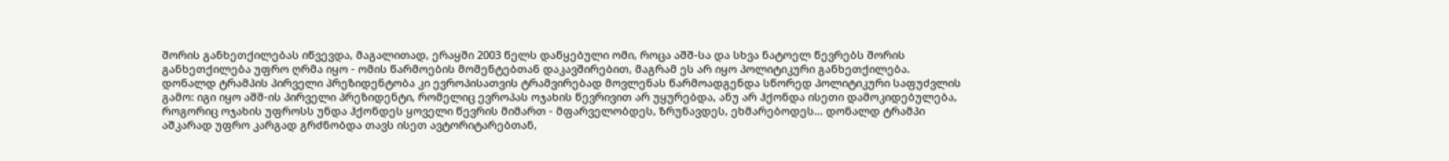შორის განხეთქილებას იწვევდა, მაგალითად, ერაყში 2003 წელს დაწყებული ომი, როცა აშშ-სა და სხვა ნატოელ წევრებს შორის განხეთქილება უფრო ღრმა იყო - ომის წარმოების მომენტებთან დაკავშირებით, მაგრამ ეს არ იყო პოლიტიკური განხეთქილება.
დონალდ ტრამპის პირველი პრეზიდენტობა კი ევროპისათვის ტრამვირებად მოვლენას წარმოადგენდა სწორედ პოლიტიკური საფუძვლის გამო: იგი იყო აშშ-ის პირველი პრეზიდენტი, რომელიც ევროპას ოჯახის წევრივით არ უყურებდა, ანუ არ ჰქონდა ისეთი დამოკიდებულება, როგორიც ოჯახის უფროსს უნდა ჰქონდეს ყოველი წევრის მიმართ - მფარველობდეს, ზრუნავდეს, ეხმარებოდეს... დონალდ ტრამპი აშკარად უფრო კარგად გრძნობდა თავს ისეთ ავტორიტარებთან,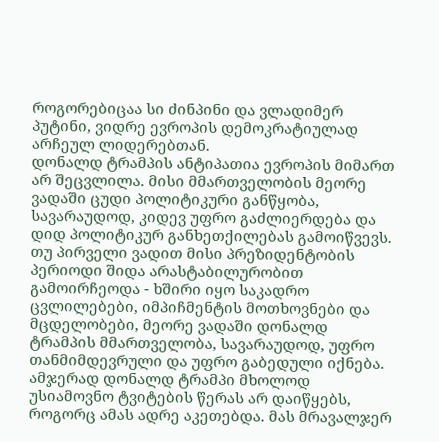როგორებიცაა სი ძინპინი და ვლადიმერ პუტინი, ვიდრე ევროპის დემოკრატიულად არჩეულ ლიდერებთან.
დონალდ ტრამპის ანტიპათია ევროპის მიმართ არ შეცვლილა. მისი მმართველობის მეორე ვადაში ცუდი პოლიტიკური განწყობა, სავარაუდოდ, კიდევ უფრო გაძლიერდება და დიდ პოლიტიკურ განხეთქილებას გამოიწვევს. თუ პირველი ვადით მისი პრეზიდენტობის პერიოდი შიდა არასტაბილურობით გამოირჩეოდა - ხშირი იყო საკადრო ცვლილებები, იმპიჩმენტის მოთხოვნები და მცდელობები, მეორე ვადაში დონალდ ტრამპის მმართველობა, სავარაუდოდ, უფრო თანმიმდევრული და უფრო გაბედული იქნება.
ამჯერად დონალდ ტრამპი მხოლოდ უსიამოვნო ტვიტების წერას არ დაიწყებს, როგორც ამას ადრე აკეთებდა. მას მრავალჯერ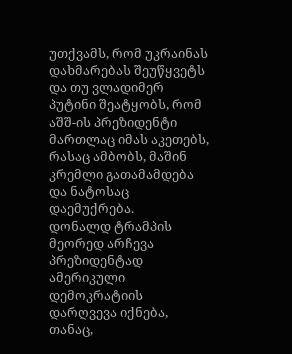უთქვამს, რომ უკრაინას დახმარებას შეუწყვეტს და თუ ვლადიმერ პუტინი შეატყობს, რომ აშშ-ის პრეზიდენტი მართლაც იმას აკეთებს, რასაც ამბობს, მაშინ კრემლი გათამამდება და ნატოსაც დაემუქრება.
დონალდ ტრამპის მეორედ არჩევა პრეზიდენტად ამერიკული დემოკრატიის დარღვევა იქნება, თანაც,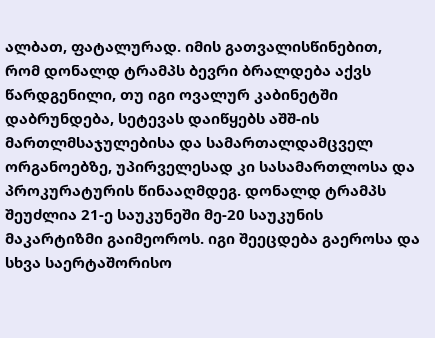ალბათ, ფატალურად. იმის გათვალისწინებით, რომ დონალდ ტრამპს ბევრი ბრალდება აქვს წარდგენილი, თუ იგი ოვალურ კაბინეტში დაბრუნდება, სეტევას დაიწყებს აშშ-ის მართლმსაჯულებისა და სამართალდამცველ ორგანოებზე, უპირველესად კი სასამართლოსა და პროკურატურის წინააღმდეგ. დონალდ ტრამპს შეუძლია 21-ე საუკუნეში მე-20 საუკუნის მაკარტიზმი გაიმეოროს. იგი შეეცდება გაეროსა და სხვა საერტაშორისო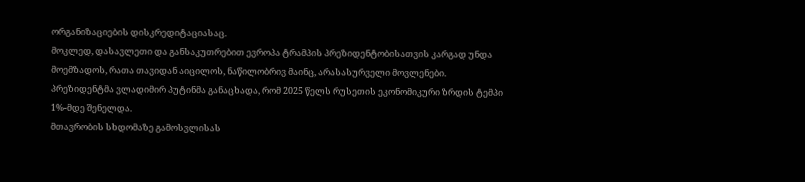ორგანიზაციების დისკრედიტაციასაც.
მოკლედ, დასავლეთი და განსაკუთრებით ევროპა ტრამპის პრეზიდენტობისათვის კარგად უნდა მოემზადოს, რათა თავიდან აიცილოს, ნაწილობრივ მაინც, არასასურველი მოვლენები.
პრეზიდენტმა ვლადიმირ პუტინმა განაცხადა, რომ 2025 წელს რუსეთის ეკონომიკური ზრდის ტემპი 1%-მდე შენელდა.
მთავრობის სხდომაზე გამოსვლისას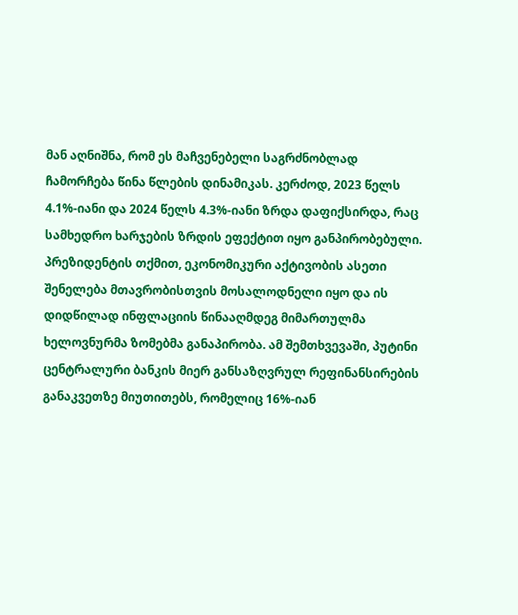მან აღნიშნა, რომ ეს მაჩვენებელი საგრძნობლად ჩამორჩება წინა წლების დინამიკას. კერძოდ, 2023 წელს 4.1%-იანი და 2024 წელს 4.3%-იანი ზრდა დაფიქსირდა, რაც სამხედრო ხარჯების ზრდის ეფექტით იყო განპირობებული.
პრეზიდენტის თქმით, ეკონომიკური აქტივობის ასეთი შენელება მთავრობისთვის მოსალოდნელი იყო და ის დიდწილად ინფლაციის წინააღმდეგ მიმართულმა ხელოვნურმა ზომებმა განაპირობა. ამ შემთხვევაში, პუტინი ცენტრალური ბანკის მიერ განსაზღვრულ რეფინანსირების განაკვეთზე მიუთითებს, რომელიც 16%-იან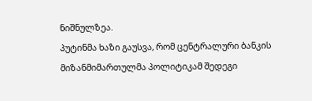ნიშნულზეა.
პუტინმა ხაზი გაუსვა, რომ ცენტრალური ბანკის მიზანმიმართულმა პოლიტიკამ შედეგი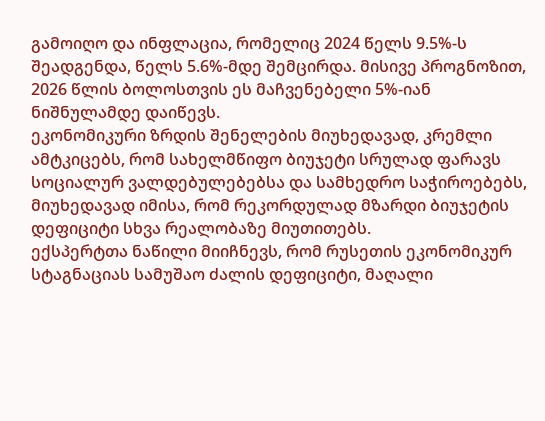გამოიღო და ინფლაცია, რომელიც 2024 წელს 9.5%-ს შეადგენდა, წელს 5.6%-მდე შემცირდა. მისივე პროგნოზით, 2026 წლის ბოლოსთვის ეს მაჩვენებელი 5%-იან ნიშნულამდე დაიწევს.
ეკონომიკური ზრდის შენელების მიუხედავად, კრემლი ამტკიცებს, რომ სახელმწიფო ბიუჯეტი სრულად ფარავს სოციალურ ვალდებულებებსა და სამხედრო საჭიროებებს, მიუხედავად იმისა, რომ რეკორდულად მზარდი ბიუჯეტის დეფიციტი სხვა რეალობაზე მიუთითებს.
ექსპერტთა ნაწილი მიიჩნევს, რომ რუსეთის ეკონომიკურ სტაგნაციას სამუშაო ძალის დეფიციტი, მაღალი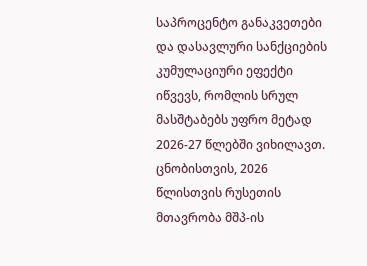საპროცენტო განაკვეთები და დასავლური სანქციების კუმულაციური ეფექტი იწვევს, რომლის სრულ მასშტაბებს უფრო მეტად 2026-27 წლებში ვიხილავთ.
ცნობისთვის, 2026 წლისთვის რუსეთის მთავრობა მშპ-ის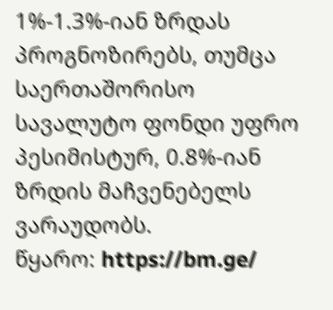1%-1.3%-იან ზრდას პროგნოზირებს, თუმცა საერთაშორისო სავალუტო ფონდი უფრო პესიმისტურ, 0.8%-იან ზრდის მაჩვენებელს ვარაუდობს.
წყარო: https://bm.ge/